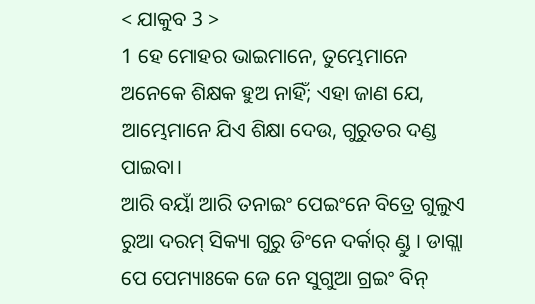< ଯାକୁବ 3 >
1 ହେ ମୋହର ଭାଇମାନେ, ତୁମ୍ଭେମାନେ ଅନେକେ ଶିକ୍ଷକ ହୁଅ ନାହିଁ; ଏହା ଜାଣ ଯେ, ଆମ୍ଭେମାନେ ଯିଏ ଶିକ୍ଷା ଦେଉ, ଗୁରୁତର ଦଣ୍ଡ ପାଇବା।
ଆରି ବୟାଁ ଆରି ତନାଇଂ ପେଇଂନେ ବିତ୍ରେ ଗୁଲୁଏ ରୁଆ ଦରମ୍ ସିକ୍ୟା ଗୁରୁ ଡିଂନେ ଦର୍କାର୍ ଣ୍ଡୁ । ଡାଗ୍ଲା ପେ ପେମ୍ୟାଃକେ ଜେ ନେ ସୁଗୁଆ ଗ୍ରଇଂ ବିନ୍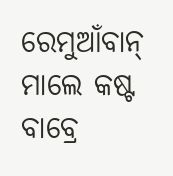ରେମୁଆଁବାନ୍ ମାଲେ କଷ୍ଟ ବାବ୍ରେ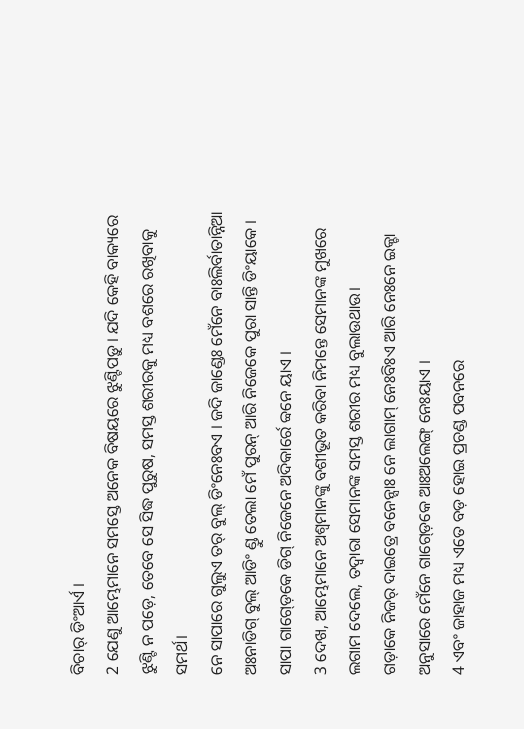ବିଚାର୍ ଡିଂଆର୍ଏ ।
2 ଯେଣୁ ଆମ୍ଭେମାନେ ସମସ୍ତେ ଅନେକ ବିଷୟରେ ଝୁଣ୍ଟିପଡ଼ୁ। ଯଦି କେହି ବାକ୍ୟରେ ଝୁଣ୍ଟି ନ ପଡ଼େ, ତେବେ ସେ ସିଦ୍ଧ ପୁରୁଷ, ସମସ୍ତ ଶରୀରକୁ ମଧ୍ୟ ବଶରେ ରଖିବାକୁ ସମର୍ଥ।
ନେ ସାପାରେ ଗୁଲୁଏ ତର୍ ବୁଲ୍ ଡିଂନେଃବଏ । ଜଦି ଜାଣ୍ଡେଃ ମେଁନେ ବାଃଲିର୍ବାତାନ୍ନିଆ ଅଃନାଡିଗ୍ ବୁଲ୍ ଆଡିଂ ଣ୍ଡୁ ତେଲା ମେଁ ପୁରନ୍ ଆରି ନିଜେକେ ପୁରା ସାନ୍ତି ଡିଂୟାକେ । ସାପା ଗାଗ୍ଡ଼େକେ ଡିଗ୍ ନିଜେନେ ଅଦିକାର୍ରେ ବ୍ବନେ ୟାଏ ।
3 ଦେଖ, ଆମ୍ଭେମାନେ ଅଶ୍ୱମାନଙ୍କୁ ବଶୀଭୂତ କରିବା ନିମନ୍ତେ ସେମାନଙ୍କ ମୁଖରେ ଲଗାମ ଦେଲେ, ତଦ୍ୱାରା ସେମାନଙ୍କ ସମସ୍ତ ଶରୀର ମଧ୍ୟ ବୁଲାଉଥାଉ।
ଗଡ଼ାକେ ନିଜର୍ ଦାଇତ୍ରେ ବନେନ୍ସାଃ ନେ ଲାଗାମ୍ ନେଃବିଃଏ ଆରି ନେଃନେ ଇକ୍ଚା ଅନୁସାରେ ମେଁନେ ଗାଗ୍ଡ଼େକେ ଆଃଅଲେଙ୍ଗ୍ ନେଃୟାଏ ।
4 ଏବଂ ଜାହାଜ ମଧ୍ୟ ଏତେ ବଡ଼ ହୋଇ ପ୍ରଚଣ୍ଡ ପବନରେ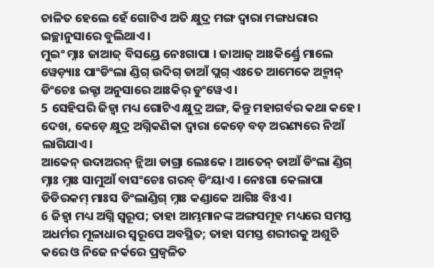ଚାଳିତ ହେଲେ ହେଁ ଗୋଟିଏ ଅତି କ୍ଷୁଦ୍ର ମଙ୍ଗ ଦ୍ୱାରା ମଙ୍ଗଧରାର ଇଚ୍ଛାନୁସାରେ ବୁଲିଥାଏ।
ମୁଇଂ ମ୍ନାଃ ଜାଆଜ୍ ବିସୟ୍ରେ ନେଃଗାପା । ଜାଆଜ୍ ଆଃକିର୍ଣ୍ଡ୍ରେ ମାଲେ ୱେଡ଼୍ୟାଃ ପାଂଡିଂଲା ଣ୍ଡିଗ୍ ଉଦିଗ୍ ଡାଆଁ ପ୍ଲଗ୍ ଏଃତେ ଆମେକେ ଅନ୍ମାନ୍ ଡିଂଚେଃ ଇକ୍ଚା ଅନୁସାରେ ଆଃକିର୍ ଡୁଂୱେଏ ।
5 ସେହିପରି ଜିହ୍ୱା ମଧ୍ୟ ଗୋଟିଏ କ୍ଷୁଦ୍ର ଅଙ୍ଗ, କିନ୍ତୁ ମହାଗର୍ବର କଥା କହେ। ଦେଖ, କେଡ଼େ କ୍ଷୁଦ୍ର ଅଗ୍ନିକଣିକା ଦ୍ୱାରା କେଡ଼େ ବଡ଼ ଅରଣ୍ୟରେ ନିଆଁ ଲାଗିଯାଏ।
ଆକେନ୍ ଉଦାଅରନ୍ ନ୍ଲିଆ ଡାଗ୍ରା ଲେଃକେ । ଆତେନ୍ ଡାଆଁ ଡିଂଲା ଣ୍ଡିଗ୍ ମ୍ନାଃ ମ୍ନାଃ ସାମୁଆଁ ବାସଂଚେଃ ଗରବ୍ ଡିଂୟାଏ । ନେଃଗା କେଲାପା ଡିଡିରକମ୍ ମାଃସ ଡିଂଲାଣ୍ଡିଗ୍ ମ୍ନାଃ କଣ୍ଡାକେ ଆଗିଃ ବିଃଏ ।
6 ଜିହ୍ୱା ମଧ୍ୟ ଅଗ୍ନି ସ୍ୱରୂପ; ତାହା ଆମ୍ଭମାନଙ୍କ ଅଙ୍ଗସମୂହ ମଧ୍ୟରେ ସମସ୍ତ ଅଧର୍ମର ମୂଳାଧାର ସ୍ୱରୂପେ ଅବସ୍ଥିତ; ତାହା ସମସ୍ତ ଶରୀରକୁ ଅଶୁଚି କରେ ଓ ନିଜେ ନର୍କରେ ପ୍ରଜ୍ୱଳିତ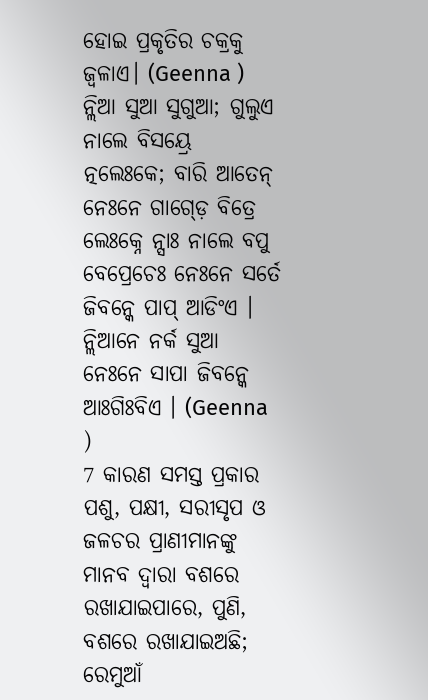ହୋଇ ପ୍ରକୃତିର ଚକ୍ରକୁ ଜ୍ୱଳାଏ। (Geenna )
ନ୍ଲିଆ ସୁଆ ସୁଗୁଆ; ଗୁଲୁଏ ନାଲେ ବିସୟ୍ରେ ତ୍ନଲେଃକେ; ବାରି ଆତେନ୍ ନେଃନେ ଗାଗ୍ଡ଼େ ବିତ୍ରେ ଲେଃକ୍ନେ ନ୍ସାଃ ନାଲେ ବପୁ ବେପ୍ରେଚେଃ ନେଃନେ ସର୍ତେ ଜିବନ୍କେ ପାପ୍ ଆଡିଂଏ । ନ୍ଲିଆନେ ନର୍କ ସୁଆ ନେଃନେ ସାପା ଜିବନ୍କେ ଆଃଗିଃବିଏ । (Geenna )
7 କାରଣ ସମସ୍ତ ପ୍ରକାର ପଶୁ, ପକ୍ଷୀ, ସରୀସୃପ ଓ ଜଳଚର ପ୍ରାଣୀମାନଙ୍କୁ ମାନବ ଦ୍ୱାରା ବଶରେ ରଖାଯାଇପାରେ, ପୁଣି, ବଶରେ ରଖାଯାଇଅଛି;
ରେମୁଆଁ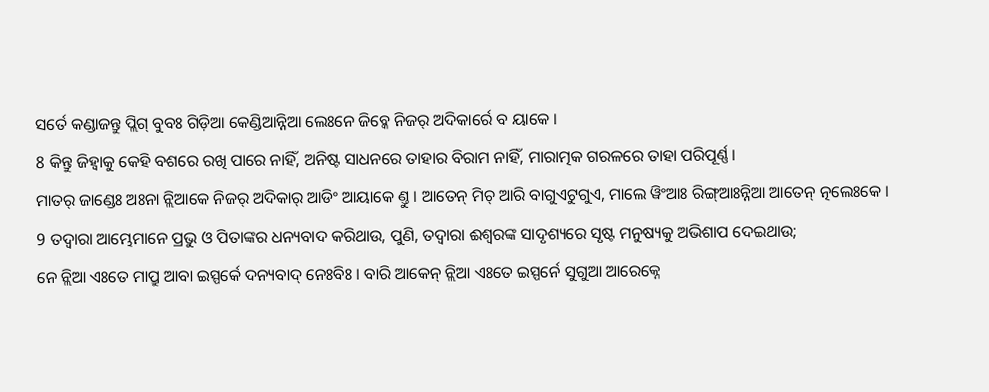ସର୍ତେ କଣ୍ଡାଜନ୍ତୁ ପ୍ଲିଗ୍ ବୁବଃ ଗିଡ଼ିଆ କେଣ୍ଡିଆନ୍ନିଆ ଲେଃନେ ଜିବ୍କେ ନିଜର୍ ଅଦିକାର୍ରେ ବ ୟାକେ ।
8 କିନ୍ତୁ ଜିହ୍ୱାକୁ କେହି ବଶରେ ରଖି ପାରେ ନାହିଁ, ଅନିଷ୍ଟ ସାଧନରେ ତାହାର ବିରାମ ନାହିଁ, ମାରାତ୍ମକ ଗରଳରେ ତାହା ପରିପୂର୍ଣ୍ଣ।
ମାତର୍ ଜାଣ୍ଡେଃ ଅଃନା ନ୍ଲିଆକେ ନିଜର୍ ଅଦିକାର୍ ଆଡିଂ ଆୟାକେ ଣ୍ତୁ । ଆତେନ୍ ମିଚ୍ ଆରି ବାଗୁଏଟୁଗୁଏ, ମାଲେ ୱିଂଆଃ ରିଙ୍ଗ୍ଆଃନ୍ନିଆ ଆତେନ୍ ତ୍ନଲେଃକେ ।
9 ତଦ୍ୱାରା ଆମ୍ଭେମାନେ ପ୍ରଭୁ ଓ ପିତାଙ୍କର ଧନ୍ୟବାଦ କରିଥାଉ, ପୁଣି, ତଦ୍ୱାରା ଈଶ୍ବରଙ୍କ ସାଦୃଶ୍ୟରେ ସୃଷ୍ଟ ମନୁଷ୍ୟକୁ ଅଭିଶାପ ଦେଇଥାଉ;
ନେ ନ୍ଲିଆ ଏଃତେ ମାପ୍ରୁ ଆବା ଇସ୍ପର୍କେ ଦନ୍ୟବାଦ୍ ନେଃବିଃ । ବାରି ଆକେନ୍ ନ୍ଲିଆ ଏଃତେ ଇସ୍ପର୍ନେ ସୁଗୁଆ ଆରେକ୍ନେ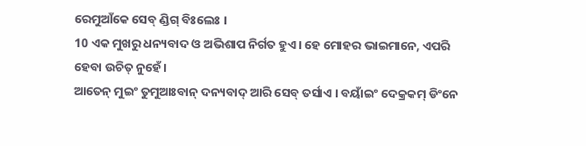ରେମୁଆଁକେ ସେବ୍ ଣ୍ଡିଗ୍ ବିଃଲେଃ ।
10 ଏକ ମୁଖରୁ ଧନ୍ୟବାଦ ଓ ଅଭିଶାପ ନିର୍ଗତ ହୁଏ। ହେ ମୋହର ଭାଇମାନେ, ଏପରି ହେବା ଉଚିତ୍ ନୁହେଁ।
ଆତେନ୍ ମୁଇଂ ତୁମୁଆଃବାନ୍ ଦନ୍ୟବାଦ୍ ଆରି ସେବ୍ ତର୍ସାଏ । ବୟାଁଇଂ ଦେକ୍ରକମ୍ ଡିଂନେ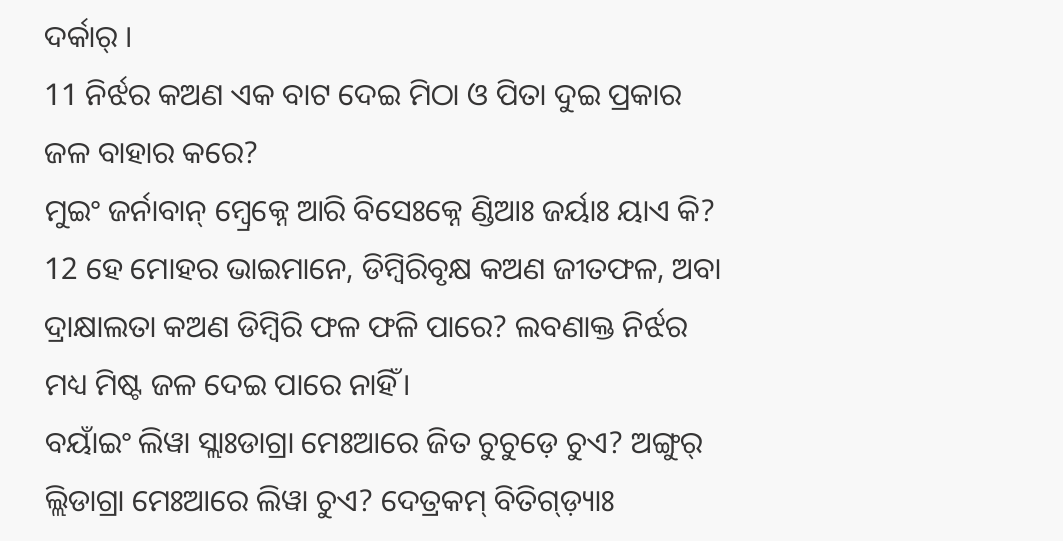ଦର୍କାର୍ ।
11 ନିର୍ଝର କଅଣ ଏକ ବାଟ ଦେଇ ମିଠା ଓ ପିତା ଦୁଇ ପ୍ରକାର ଜଳ ବାହାର କରେ?
ମୁଇଂ ଜର୍ନାବାନ୍ ମ୍ବ୍ରେକ୍ନେ ଆରି ବିସେଃକ୍ନେ ଣ୍ଡିଆଃ ଜର୍ୟାଃ ୟାଏ କି?
12 ହେ ମୋହର ଭାଇମାନେ, ଡିମ୍ବିରିବୃକ୍ଷ କଅଣ ଜୀତଫଳ, ଅବା ଦ୍ରାକ୍ଷାଲତା କଅଣ ଡିମ୍ବିରି ଫଳ ଫଳି ପାରେ? ଲବଣାକ୍ତ ନିର୍ଝର ମଧ୍ୟ ମିଷ୍ଟ ଜଳ ଦେଇ ପାରେ ନାହିଁ।
ବୟାଁଇଂ ଲିୱା ସ୍ଲାଃଡାଗ୍ରା ମେଃଆରେ ଜିତ ଚୁଚୁଡ଼େ ଚୁଏ? ଅଙ୍ଗୁର୍ ଲ୍ଲିଡାଗ୍ରା ମେଃଆରେ ଲିୱା ଚୁଏ? ଦେତ୍ରକମ୍ ବିତିଗ୍ଡ଼୍ୟାଃ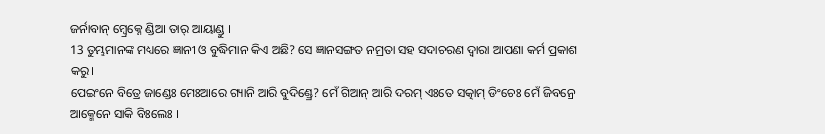ଜର୍ନାବାନ୍ ମ୍ବ୍ରେକ୍ନେ ଣ୍ଡିଆ ତାର୍ ଆୟାଣ୍ଡୁ ।
13 ତୁମ୍ଭମାନଙ୍କ ମଧ୍ୟରେ ଜ୍ଞାନୀ ଓ ବୁଦ୍ଧିମାନ କିଏ ଅଛି? ସେ ଜ୍ଞାନସଙ୍ଗତ ନମ୍ରତା ସହ ସଦାଚରଣ ଦ୍ୱାରା ଆପଣା କର୍ମ ପ୍ରକାଶ କରୁ।
ପେଇଂନେ ବିତ୍ରେ ଜାଣ୍ଡେଃ ମେଃଆରେ ଗ୍ୟାନି ଆରି ବୁଦିଣ୍ଡ୍ରେ? ମେଁ ଗିଆନ୍ ଆରି ଦରମ୍ ଏଃତେ ସତ୍କାମ୍ ଡିଂଚେଃ ମେଁ ଜିବନ୍ରେ ଆକ୍ମେନେ ସାକି ବିଃଲେଃ ।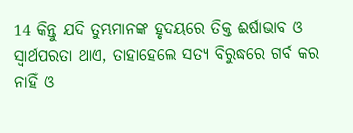14 କିନ୍ତୁ ଯଦି ତୁମ୍ଭମାନଙ୍କ ହୃଦୟରେ ତିକ୍ତ ଈର୍ଷାଭାବ ଓ ସ୍ୱାର୍ଥପରତା ଥାଏ, ତାହାହେଲେ ସତ୍ୟ ବିରୁଦ୍ଧରେ ଗର୍ବ କର ନାହିଁ ଓ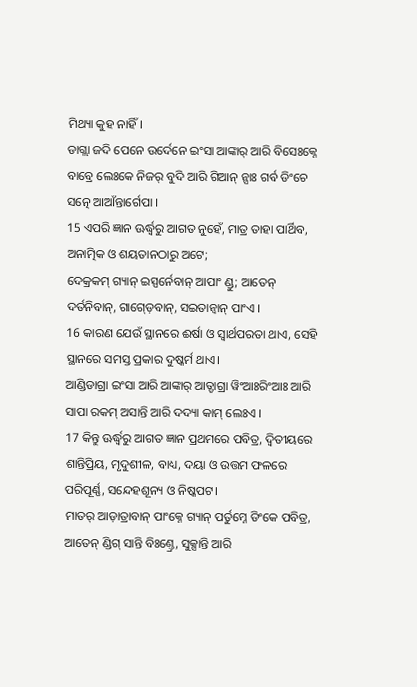ମିଥ୍ୟା କୁହ ନାହିଁ।
ଡାଗ୍ଲା ଜଦି ପେନେ ଉର୍ଦେନେ ଇଂସା ଆଙ୍କାର୍ ଆରି ବିସେଃକ୍ନେ ବାବ୍ରେ ଲେଃକେ ନିଜର୍ ବୁଦି ଆରି ଗିଆନ୍ ନ୍ସାଃ ଗର୍ବ ଡିଂଚେ ସତ୍ନେ ଆଆଁନ୍ତାର୍ଗେପା ।
15 ଏପରି ଜ୍ଞାନ ଊର୍ଦ୍ଧ୍ୱରୁ ଆଗତ ନୁହେଁ, ମାତ୍ର ତାହା ପାର୍ଥିବ, ଅନାତ୍ମିକ ଓ ଶୟତାନଠାରୁ ଅଟେ;
ଦେକ୍ରକମ୍ ଗ୍ୟାନ୍ ଇସ୍ପର୍ନେବାନ୍ ଆପାଂ ଣ୍ଡୁ; ଆତେନ୍ ଦର୍ତନିବାନ୍, ଗାଗ୍ଡ଼େବାନ୍, ସଇତାନ୍ବାନ୍ ପାଂଏ ।
16 କାରଣ ଯେଉଁ ସ୍ଥାନରେ ଈର୍ଷା ଓ ସ୍ୱାର୍ଥପରତା ଥାଏ, ସେହି ସ୍ଥାନରେ ସମସ୍ତ ପ୍ରକାର ଦୁଷ୍କର୍ମ ଥାଏ।
ଆଣ୍ଡିଡାଗ୍ରା ଇଂସା ଆରି ଆଙ୍କାର୍ ଆତ୍ଡାଗ୍ରା ୱିଂଆଃରିଂଆଃ ଆରି ସାପା ରକମ୍ ଅସାନ୍ତି ଆରି ଦଦ୍ୟା କାମ୍ ଲେଃଏ ।
17 କିନ୍ତୁ ଊର୍ଦ୍ଧ୍ୱରୁ ଆଗତ ଜ୍ଞାନ ପ୍ରଥମରେ ପବିତ୍ର, ଦ୍ୱିତୀୟରେ ଶାନ୍ତିପ୍ରିୟ, ମୃଦୁଶୀଳ, ବାଧ୍ୟ, ଦୟା ଓ ଉତ୍ତମ ଫଳରେ ପରିପୂର୍ଣ୍ଣ, ସନ୍ଦେହଶୂନ୍ୟ ଓ ନିଷ୍କପଟ।
ମାତର୍ ଆଡ଼ାତ୍ରାବାନ୍ ପାଂକ୍ନେ ଗ୍ୟାନ୍ ପର୍ତୁମ୍ନେ ଡିଂକେ ପବିତ୍ର, ଆତେନ୍ ଣ୍ଡିଗ୍ ସାନ୍ତି ବିଃଣ୍ତ୍ରେ, ସୁକ୍ସାନ୍ତି ଆରି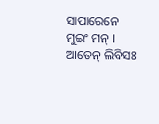ସାପାରେନେ ମୁଇଂ ମନ୍ । ଆତେନ୍ ଲିବିସଃ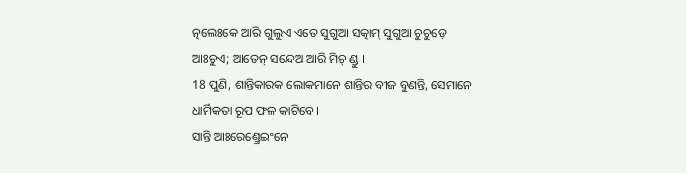ତ୍ନଲେଃକେ ଆରି ଗୁଲୁଏ ଏତେ ସୁଗୁଆ ସତ୍କାମ୍ ସୁଗୁଆ ଚୁଚୁଡ଼େ ଆଃଚୁଏ; ଆତେନ୍ ସନ୍ଦେଅ ଆରି ମିଚ୍ ଣ୍ଡୁ ।
18 ପୁଣି, ଶାନ୍ତିକାରକ ଲୋକମାନେ ଶାନ୍ତିର ବୀଜ ବୁଣନ୍ତି, ସେମାନେ ଧାର୍ମିକତା ରୂପ ଫଳ କାଟିବେ।
ସାନ୍ତି ଆଃରେଣ୍ଡ୍ରେଇଂନେ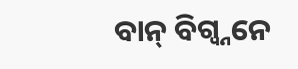ବାନ୍ ବିଗ୍ବ୍ନନେ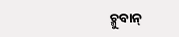ଚ୍ମୁବାନ୍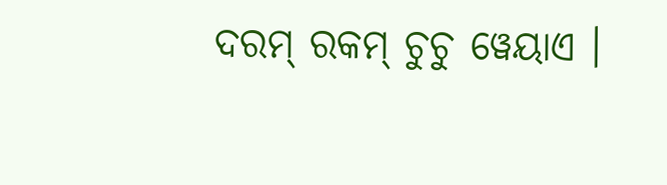ଦରମ୍ ରକମ୍ ଚୁଚୁ ୱେୟାଏ ।